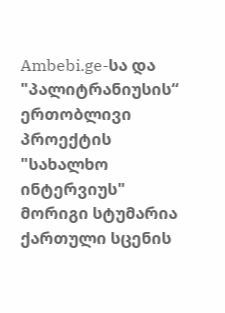Ambebi.ge-სა და "პალიტრანიუსის“ ერთობლივი პროექტის "სახალხო ინტერვიუს" მორიგი სტუმარია ქართული სცენის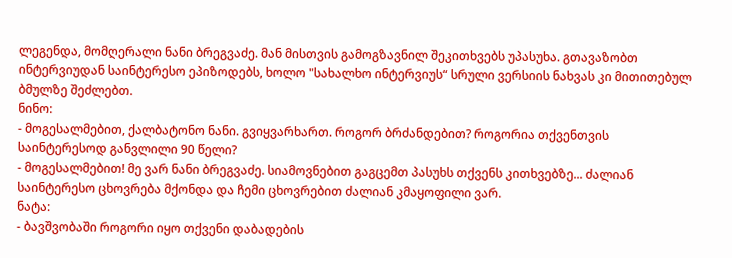ლეგენდა, მომღერალი ნანი ბრეგვაძე. მან მისთვის გამოგზავნილ შეკითხვებს უპასუხა. გთავაზობთ ინტერვიუდან საინტერესო ეპიზოდებს, ხოლო "სახალხო ინტერვიუს“ სრული ვერსიის ნახვას კი მითითებულ ბმულზე შეძლებთ.
ნინო:
- მოგესალმებით, ქალბატონო ნანი. გვიყვარხართ. როგორ ბრძანდებით? როგორია თქვენთვის საინტერესოდ განვლილი 90 წელი?
- მოგესალმებით! მე ვარ ნანი ბრეგვაძე. სიამოვნებით გაგცემთ პასუხს თქვენს კითხვებზე... ძალიან საინტერესო ცხოვრება მქონდა და ჩემი ცხოვრებით ძალიან კმაყოფილი ვარ.
ნატა:
- ბავშვობაში როგორი იყო თქვენი დაბადების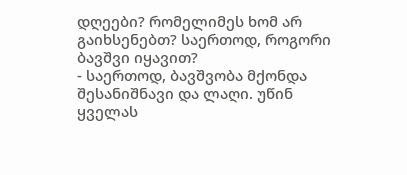დღეები? რომელიმეს ხომ არ გაიხსენებთ? საერთოდ, როგორი ბავშვი იყავით?
- საერთოდ, ბავშვობა მქონდა შესანიშნავი და ლაღი. უწინ ყველას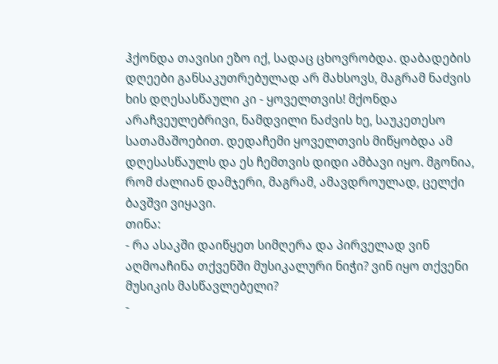ჰქონდა თავისი ეზო იქ, სადაც ცხოვრობდა. დაბადების დღეები განსაკუთრებულად არ მახსოვს, მაგრამ ნაძვის ხის დღესასწაული კი - ყოველთვის! მქონდა არაჩვეულებრივი, ნამდვილი ნაძვის ხე, საუკეთესო სათამაშოებით. დედაჩემი ყოველთვის მიწყობდა ამ დღესასწაულს და ეს ჩემთვის დიდი ამბავი იყო. მგონია, რომ ძალიან დამჯერი, მაგრამ, ამავდროულად, ცელქი ბავშვი ვიყავი.
თინა:
- რა ასაკში დაიწყეთ სიმღერა და პირველად ვინ აღმოაჩინა თქვენში მუსიკალური ნიჭი? ვინ იყო თქვენი მუსიკის მასწავლებელი?
-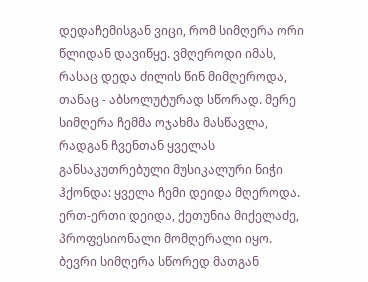დედაჩემისგან ვიცი, რომ სიმღერა ორი წლიდან დავიწყე. ვმღეროდი იმას, რასაც დედა ძილის წინ მიმღეროდა, თანაც - აბსოლუტურად სწორად. მერე სიმღერა ჩემმა ოჯახმა მასწავლა, რადგან ჩვენთან ყველას განსაკუთრებული მუსიკალური ნიჭი ჰქონდა: ყველა ჩემი დეიდა მღეროდა. ერთ-ერთი დეიდა, ქეთუნია მიქელაძე, პროფესიონალი მომღერალი იყო. ბევრი სიმღერა სწორედ მათგან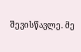შევისწავლე. მე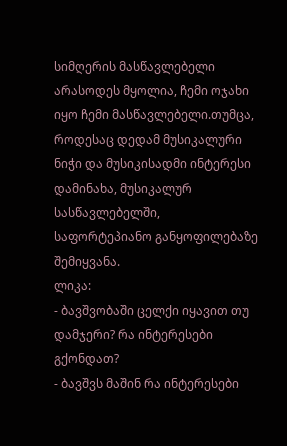სიმღერის მასწავლებელი არასოდეს მყოლია, ჩემი ოჯახი იყო ჩემი მასწავლებელი.თუმცა, როდესაც დედამ მუსიკალური ნიჭი და მუსიკისადმი ინტერესი დამინახა, მუსიკალურ სასწავლებელში, საფორტეპიანო განყოფილებაზე შემიყვანა.
ლიკა:
- ბავშვობაში ცელქი იყავით თუ დამჯერი? რა ინტერესები გქონდათ?
- ბავშვს მაშინ რა ინტერესები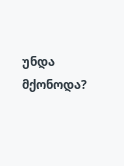უნდა მქონოდა?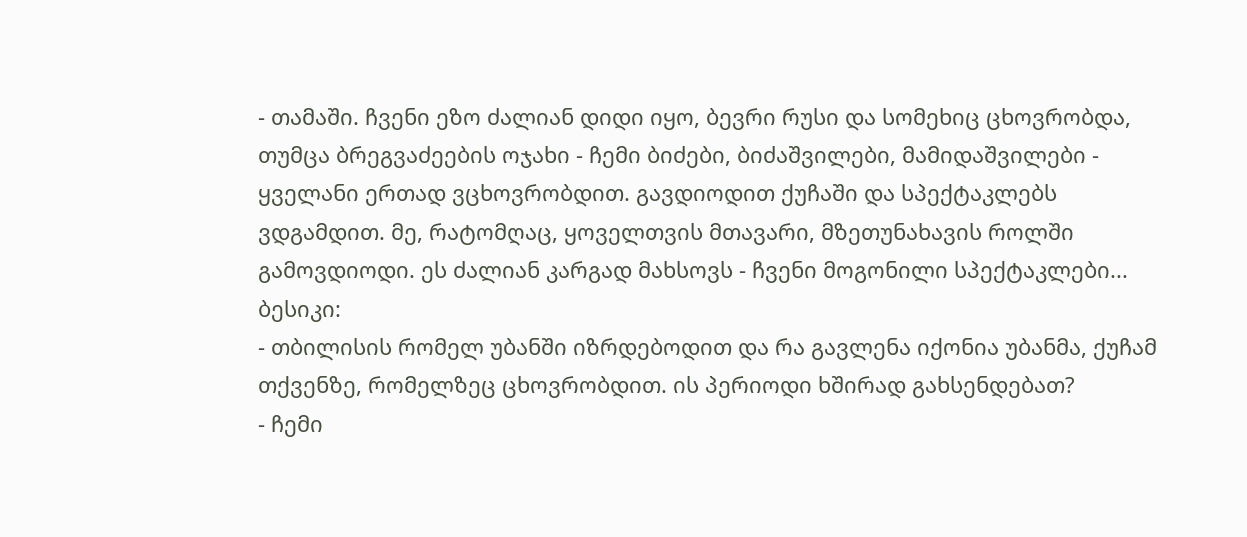- თამაში. ჩვენი ეზო ძალიან დიდი იყო, ბევრი რუსი და სომეხიც ცხოვრობდა, თუმცა ბრეგვაძეების ოჯახი - ჩემი ბიძები, ბიძაშვილები, მამიდაშვილები - ყველანი ერთად ვცხოვრობდით. გავდიოდით ქუჩაში და სპექტაკლებს ვდგამდით. მე, რატომღაც, ყოველთვის მთავარი, მზეთუნახავის როლში გამოვდიოდი. ეს ძალიან კარგად მახსოვს - ჩვენი მოგონილი სპექტაკლები...
ბესიკი:
- თბილისის რომელ უბანში იზრდებოდით და რა გავლენა იქონია უბანმა, ქუჩამ თქვენზე, რომელზეც ცხოვრობდით. ის პერიოდი ხშირად გახსენდებათ?
- ჩემი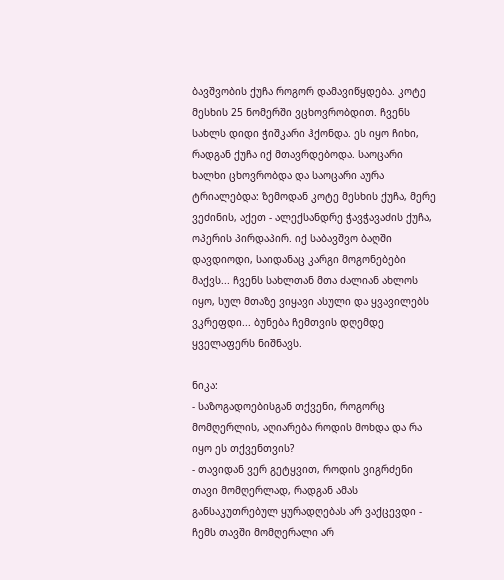ბავშვობის ქუჩა როგორ დამავიწყდება. კოტე მესხის 25 ნომერში ვცხოვრობდით. ჩვენს სახლს დიდი ჭიშკარი ჰქონდა. ეს იყო ჩიხი, რადგან ქუჩა იქ მთავრდებოდა. საოცარი ხალხი ცხოვრობდა და საოცარი აურა ტრიალებდა: ზემოდან კოტე მესხის ქუჩა, მერე ვეძინის, აქეთ - ალექსანდრე ჭავჭავაძის ქუჩა, ოპერის პირდაპირ. იქ საბავშვო ბაღში დავდიოდი, საიდანაც კარგი მოგონებები მაქვს... ჩვენს სახლთან მთა ძალიან ახლოს იყო, სულ მთაზე ვიყავი ასული და ყვავილებს ვკრეფდი... ბუნება ჩემთვის დღემდე ყველაფერს ნიშნავს.

ნიკა:
- საზოგადოებისგან თქვენი, როგორც მომღერლის, აღიარება როდის მოხდა და რა იყო ეს თქვენთვის?
- თავიდან ვერ გეტყვით, როდის ვიგრძენი თავი მომღერლად, რადგან ამას განსაკუთრებულ ყურადღებას არ ვაქცევდი - ჩემს თავში მომღერალი არ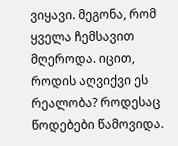ვიყავი. მეგონა, რომ ყველა ჩემსავით მღეროდა. იცით, როდის აღვიქვი ეს რეალობა? როდესაც წოდებები წამოვიდა.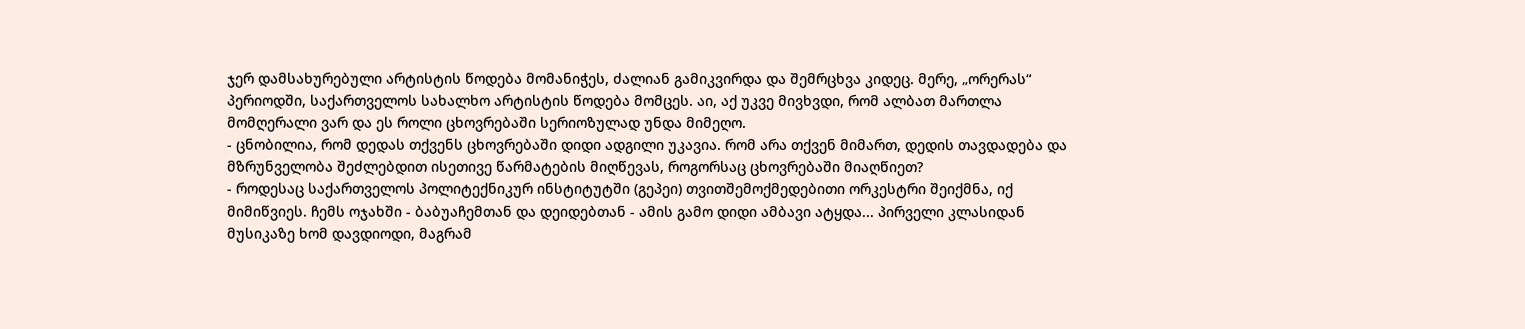ჯერ დამსახურებული არტისტის წოდება მომანიჭეს, ძალიან გამიკვირდა და შემრცხვა კიდეც. მერე, „ორერას“ პერიოდში, საქართველოს სახალხო არტისტის წოდება მომცეს. აი, აქ უკვე მივხვდი, რომ ალბათ მართლა მომღერალი ვარ და ეს როლი ცხოვრებაში სერიოზულად უნდა მიმეღო.
- ცნობილია, რომ დედას თქვენს ცხოვრებაში დიდი ადგილი უკავია. რომ არა თქვენ მიმართ, დედის თავდადება და მზრუნველობა შეძლებდით ისეთივე წარმატების მიღწევას, როგორსაც ცხოვრებაში მიაღწიეთ?
- როდესაც საქართველოს პოლიტექნიკურ ინსტიტუტში (გეპეი) თვითშემოქმედებითი ორკესტრი შეიქმნა, იქ მიმიწვიეს. ჩემს ოჯახში - ბაბუაჩემთან და დეიდებთან - ამის გამო დიდი ამბავი ატყდა... პირველი კლასიდან მუსიკაზე ხომ დავდიოდი, მაგრამ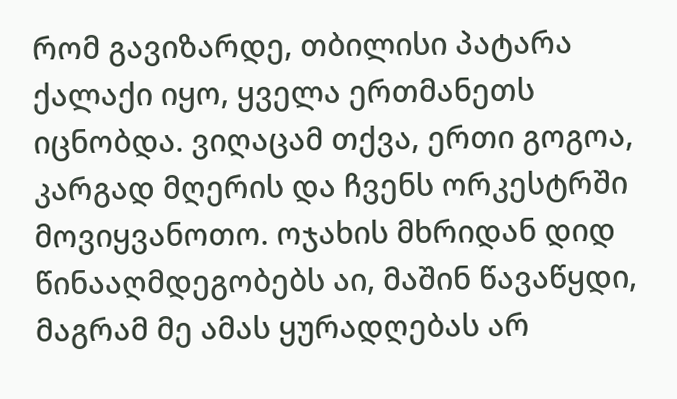რომ გავიზარდე, თბილისი პატარა ქალაქი იყო, ყველა ერთმანეთს იცნობდა. ვიღაცამ თქვა, ერთი გოგოა, კარგად მღერის და ჩვენს ორკესტრში მოვიყვანოთო. ოჯახის მხრიდან დიდ წინააღმდეგობებს აი, მაშინ წავაწყდი, მაგრამ მე ამას ყურადღებას არ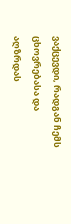ვაქცევდი, რადგან ჩემს ცხოვრებასა და აღზრდას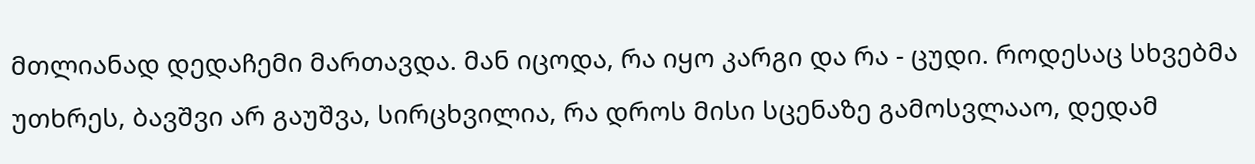მთლიანად დედაჩემი მართავდა. მან იცოდა, რა იყო კარგი და რა - ცუდი. როდესაც სხვებმა უთხრეს, ბავშვი არ გაუშვა, სირცხვილია, რა დროს მისი სცენაზე გამოსვლააო, დედამ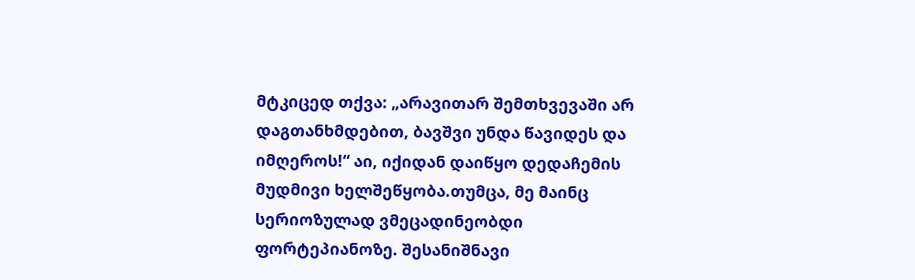მტკიცედ თქვა: „არავითარ შემთხვევაში არ დაგთანხმდებით, ბავშვი უნდა წავიდეს და იმღეროს!“ აი, იქიდან დაიწყო დედაჩემის მუდმივი ხელშეწყობა.თუმცა, მე მაინც სერიოზულად ვმეცადინეობდი ფორტეპიანოზე. შესანიშნავი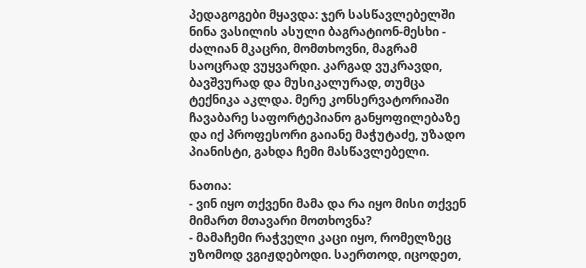პედაგოგები მყავდა: ჯერ სასწავლებელში ნინა ვასილის ასული ბაგრატიონ-მესხი - ძალიან მკაცრი, მომთხოვნი, მაგრამ საოცრად ვუყვარდი. კარგად ვუკრავდი, ბავშვურად და მუსიკალურად, თუმცა ტექნიკა აკლდა. მერე კონსერვატორიაში ჩავაბარე საფორტეპიანო განყოფილებაზე და იქ პროფესორი გაიანე მაჭუტაძე, უზადო პიანისტი, გახდა ჩემი მასწავლებელი.

ნათია:
- ვინ იყო თქვენი მამა და რა იყო მისი თქვენ მიმართ მთავარი მოთხოვნა?
- მამაჩემი რაჭველი კაცი იყო, რომელზეც უზომოდ ვგიჟდებოდი. საერთოდ, იცოდეთ,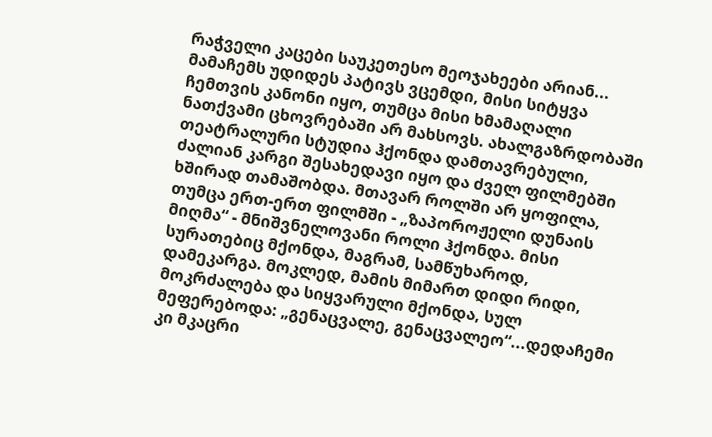რაჭველი კაცები საუკეთესო მეოჯახეები არიან... მამაჩემს უდიდეს პატივს ვცემდი, მისი სიტყვა ჩემთვის კანონი იყო, თუმცა მისი ხმამაღალი ნათქვამი ცხოვრებაში არ მახსოვს. ახალგაზრდობაში თეატრალური სტუდია ჰქონდა დამთავრებული, ძალიან კარგი შესახედავი იყო და ძველ ფილმებში ხშირად თამაშობდა. მთავარ როლში არ ყოფილა, თუმცა ერთ-ერთ ფილმში - „ზაპოროჟელი დუნაის მიღმა“ - მნიშვნელოვანი როლი ჰქონდა. მისი სურათებიც მქონდა, მაგრამ, სამწუხაროდ, დამეკარგა. მოკლედ, მამის მიმართ დიდი რიდი, მოკრძალება და სიყვარული მქონდა, სულ მეფერებოდა: „გენაცვალე, გენაცვალეო“...დედაჩემი კი მკაცრი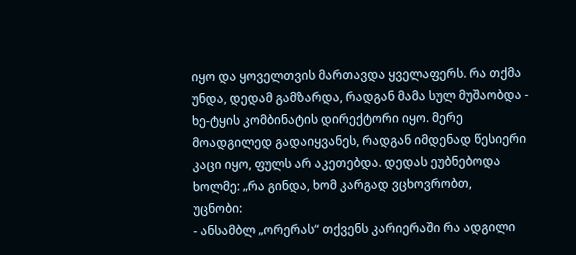იყო და ყოველთვის მართავდა ყველაფერს. რა თქმა უნდა, დედამ გამზარდა, რადგან მამა სულ მუშაობდა - ხე-ტყის კომბინატის დირექტორი იყო. მერე მოადგილედ გადაიყვანეს, რადგან იმდენად წესიერი კაცი იყო, ფულს არ აკეთებდა. დედას ეუბნებოდა ხოლმე: „რა გინდა, ხომ კარგად ვცხოვრობთ,
უცნობი:
- ანსამბლ „ორერას“ თქვენს კარიერაში რა ადგილი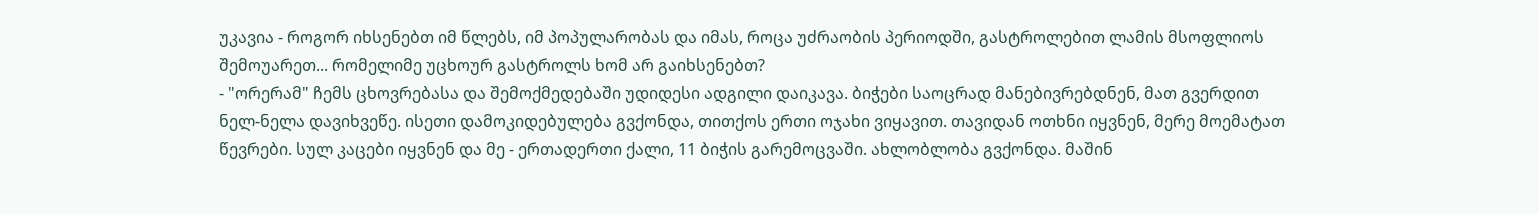უკავია - როგორ იხსენებთ იმ წლებს, იმ პოპულარობას და იმას, როცა უძრაობის პერიოდში, გასტროლებით ლამის მსოფლიოს შემოუარეთ... რომელიმე უცხოურ გასტროლს ხომ არ გაიხსენებთ?
- "ორერამ" ჩემს ცხოვრებასა და შემოქმედებაში უდიდესი ადგილი დაიკავა. ბიჭები საოცრად მანებივრებდნენ, მათ გვერდით ნელ-ნელა დავიხვეწე. ისეთი დამოკიდებულება გვქონდა, თითქოს ერთი ოჯახი ვიყავით. თავიდან ოთხნი იყვნენ, მერე მოემატათ წევრები. სულ კაცები იყვნენ და მე - ერთადერთი ქალი, 11 ბიჭის გარემოცვაში. ახლობლობა გვქონდა. მაშინ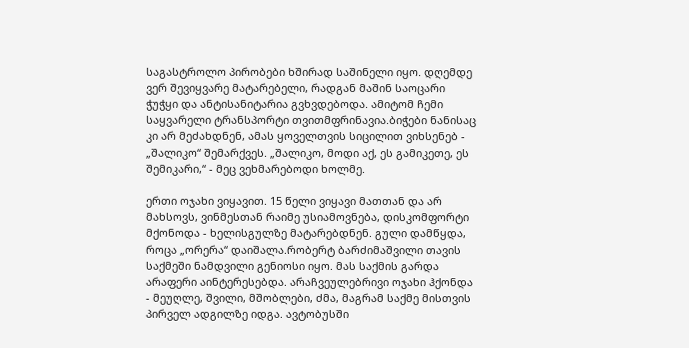საგასტროლო პირობები ხშირად საშინელი იყო. დღემდე ვერ შევიყვარე მატარებელი, რადგან მაშინ საოცარი ჭუჭყი და ანტისანიტარია გვხვდებოდა. ამიტომ ჩემი საყვარელი ტრანსპორტი თვითმფრინავია.ბიჭები ნანისაც კი არ მეძახდნენ, ამას ყოველთვის სიცილით ვიხსენებ - „შალიკო“ შემარქვეს. „შალიკო, მოდი აქ, ეს გამიკეთე, ეს შემიკარი,“ - მეც ვეხმარებოდი ხოლმე.

ერთი ოჯახი ვიყავით. 15 წელი ვიყავი მათთან და არ მახსოვს, ვინმესთან რაიმე უსიამოვნება, დისკომფორტი მქონოდა - ხელისგულზე მატარებდნენ. გული დამწყდა, როცა „ორერა“ დაიშალა.რობერტ ბარძიმაშვილი თავის საქმეში ნამდვილი გენიოსი იყო. მას საქმის გარდა არაფერი აინტერესებდა. არაჩვეულებრივი ოჯახი ჰქონდა - მეუღლე, შვილი, მშობლები, ძმა, მაგრამ საქმე მისთვის პირველ ადგილზე იდგა. ავტობუსში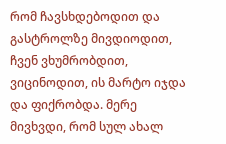რომ ჩავსხდებოდით და გასტროლზე მივდიოდით, ჩვენ ვხუმრობდით, ვიცინოდით, ის მარტო იჯდა და ფიქრობდა. მერე მივხვდი, რომ სულ ახალ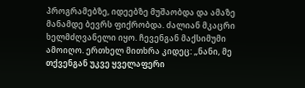პროგრამებზე, იდეებზე მუშაობდა და ამაზე მანამდე ბევრს ფიქრობდა. ძალიან მკაცრი ხელმძღვანელი იყო. ჩევენგან მაქსიმუმი ამოიღო. ერთხელ მითხრა კიდეც: „ნანი, მე თქვენგან უკვე ყველაფერი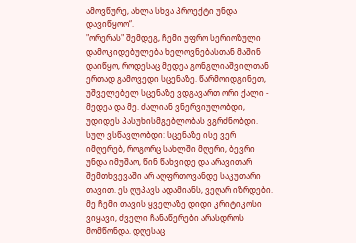ამოვწურე, ახლა სხვა პროექტი უნდა დავიწყოო“.
"ორერას" შემდეგ, ჩემი უფრო სერიოზული დამოკიდებულება ხელოვნებასთან მაშინ დაიწყო, როდესაც მედეა გონგლიაშვილთან ერთად გამოვედი სცენაზე. წარმოიდგინეთ, უშველებელ სცენაზე ვდგავართ ორი ქალი - მედეა და მე. ძალიან ვნერვიულობდი, უდიდეს პასუხისმგებლობას ვგრძნობდი. სულ ვსწავლობდი: სცენაზე ისე ვერ იმღერებ, როგორც სახლში მღერი, ბევრი უნდა იმუშაო, წინ წახვიდე და არავითარ შემთხვევაში არ აღფრთოვანდე საკუთარი თავით. ეს ღუპავს ადამიანს, ვეღარ იზრდები. მე ჩემი თავის ყველაზე დიდი კრიტიკოსი ვიყავი, ძველი ჩანაწერები არასდროს მომწონდა. დღესაც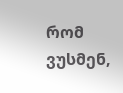რომ ვუსმენ,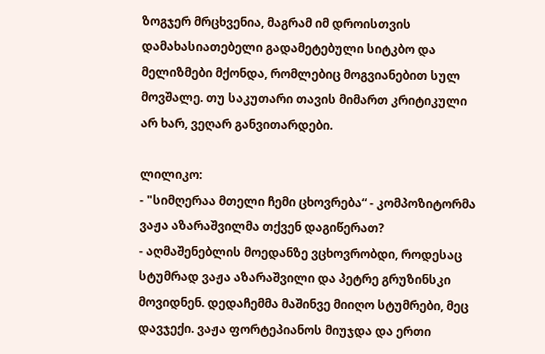ზოგჯერ მრცხვენია, მაგრამ იმ დროისთვის დამახასიათებელი გადამეტებული სიტკბო და მელიზმები მქონდა, რომლებიც მოგვიანებით სულ მოვშალე. თუ საკუთარი თავის მიმართ კრიტიკული არ ხარ, ვეღარ განვითარდები.

ლილიკო:
- "სიმღერაა მთელი ჩემი ცხოვრება“ - კომპოზიტორმა ვაჟა აზარაშვილმა თქვენ დაგიწერათ?
- აღმაშენებლის მოედანზე ვცხოვრობდი, როდესაც სტუმრად ვაჟა აზარაშვილი და პეტრე გრუზინსკი მოვიდნენ. დედაჩემმა მაშინვე მიიღო სტუმრები, მეც დავჯექი. ვაჟა ფორტეპიანოს მიუჯდა და ერთი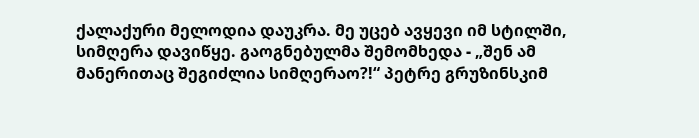ქალაქური მელოდია დაუკრა. მე უცებ ავყევი იმ სტილში, სიმღერა დავიწყე. გაოგნებულმა შემომხედა - „შენ ამ მანერითაც შეგიძლია სიმღერაო?!“ პეტრე გრუზინსკიმ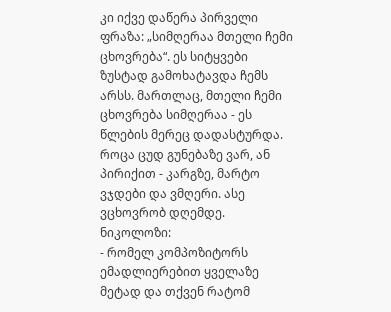კი იქვე დაწერა პირველი ფრაზა: „სიმღერაა მთელი ჩემი ცხოვრება“. ეს სიტყვები ზუსტად გამოხატავდა ჩემს არსს. მართლაც, მთელი ჩემი ცხოვრება სიმღერაა - ეს წლების მერეც დადასტურდა. როცა ცუდ გუნებაზე ვარ, ან პირიქით - კარგზე, მარტო ვჯდები და ვმღერი. ასე ვცხოვრობ დღემდე.
ნიკოლოზი:
- რომელ კომპოზიტორს ემადლიერებით ყველაზე მეტად და თქვენ რატომ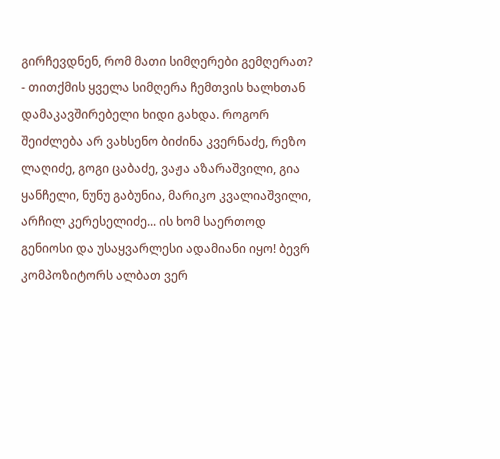გირჩევდნენ, რომ მათი სიმღერები გემღერათ?
- თითქმის ყველა სიმღერა ჩემთვის ხალხთან დამაკავშირებელი ხიდი გახდა. როგორ შეიძლება არ ვახსენო ბიძინა კვერნაძე, რეზო ლაღიძე, გოგი ცაბაძე, ვაჟა აზარაშვილი, გია ყანჩელი, ნუნუ გაბუნია, მარიკო კვალიაშვილი, არჩილ კერესელიძე... ის ხომ საერთოდ გენიოსი და უსაყვარლესი ადამიანი იყო! ბევრ კომპოზიტორს ალბათ ვერ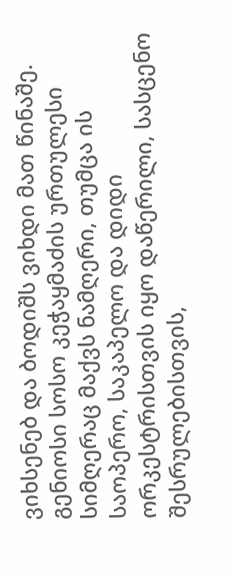ვიხსენებ და ბოდიშს ვიხდი მათ წინაშე. გენიოსი სოსო კეჭაყმაძის ურთულესი სიმღერაც მაქვს ნამღერი, თუმცა ის საოპერო, საკაპელო და დიდი ორკესტრისთვის იყო დაწერილი, სასცენო შესრულებისთვის,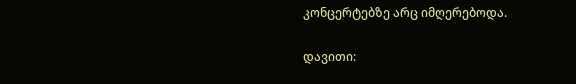კონცერტებზე არც იმღერებოდა.

დავითი: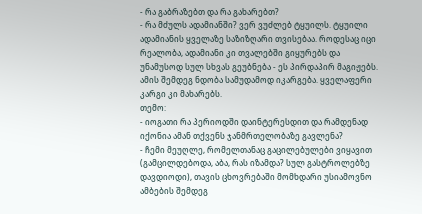- რა გაბრაზებთ და რა გახარებთ?
- რა მძულს ადამიანში? ვერ ვუძლებ ტყუილს. ტყუილი ადამიანის ყველაზე საზიზღარი თვისებაა. როდესაც იცი რეალობა, ადამიანი კი თვალებში გიყურებს და უნამუსოდ სულ სხვას გეუბნება - ეს პირდაპირ მაგიჟებს. ამის შემდეგ ნდობა სამუდამოდ იკარგება. ყველაფერი კარგი კი მახარებს.
თემო:
- იოგათი რა პერიოდში დაინტერესდით და რამდენად იქონია ამან თქვენს ჯანმრთელობაზე გავლენა?
- ჩემი მეუღლე, რომელთანაც გაცილებულები ვიყავით (გამცილდებოდა, აბა, რას იზამდა? სულ გასტროლებზე დავდიოდი), თავის ცხოვრებაში მომხდარი უსიამოვნო ამბების შემდეგ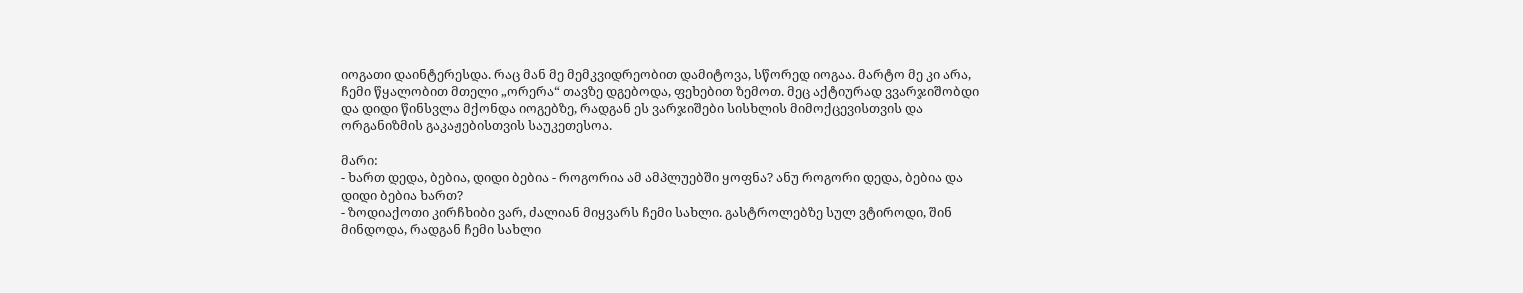იოგათი დაინტერესდა. რაც მან მე მემკვიდრეობით დამიტოვა, სწორედ იოგაა. მარტო მე კი არა, ჩემი წყალობით მთელი „ორერა“ თავზე დგებოდა, ფეხებით ზემოთ. მეც აქტიურად ვვარჯიშობდი და დიდი წინსვლა მქონდა იოგებზე, რადგან ეს ვარჯიშები სისხლის მიმოქცევისთვის და ორგანიზმის გაკაჟებისთვის საუკეთესოა.

მარი:
- ხართ დედა, ბებია, დიდი ბებია - როგორია ამ ამპლუებში ყოფნა? ანუ როგორი დედა, ბებია და დიდი ბებია ხართ?
- ზოდიაქოთი კირჩხიბი ვარ, ძალიან მიყვარს ჩემი სახლი. გასტროლებზე სულ ვტიროდი, შინ მინდოდა, რადგან ჩემი სახლი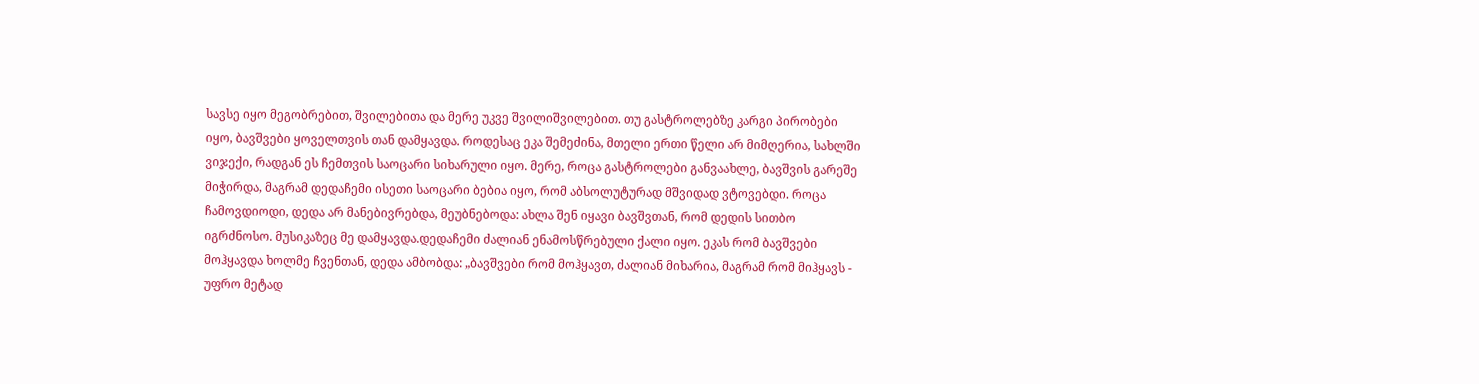სავსე იყო მეგობრებით, შვილებითა და მერე უკვე შვილიშვილებით. თუ გასტროლებზე კარგი პირობები იყო, ბავშვები ყოველთვის თან დამყავდა. როდესაც ეკა შემეძინა, მთელი ერთი წელი არ მიმღერია, სახლში ვიჯექი, რადგან ეს ჩემთვის საოცარი სიხარული იყო. მერე, როცა გასტროლები განვაახლე, ბავშვის გარეშე მიჭირდა, მაგრამ დედაჩემი ისეთი საოცარი ბებია იყო, რომ აბსოლუტურად მშვიდად ვტოვებდი. როცა ჩამოვდიოდი, დედა არ მანებივრებდა, მეუბნებოდა: ახლა შენ იყავი ბავშვთან, რომ დედის სითბო იგრძნოსო. მუსიკაზეც მე დამყავდა.დედაჩემი ძალიან ენამოსწრებული ქალი იყო. ეკას რომ ბავშვები მოჰყავდა ხოლმე ჩვენთან, დედა ამბობდა: „ბავშვები რომ მოჰყავთ, ძალიან მიხარია, მაგრამ რომ მიჰყავს - უფრო მეტად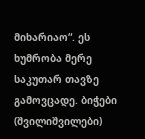მიხარიაო“. ეს ხუმრობა მერე საკუთარ თავზე გამოვცადე. ბიჭები (შვილიშვილები)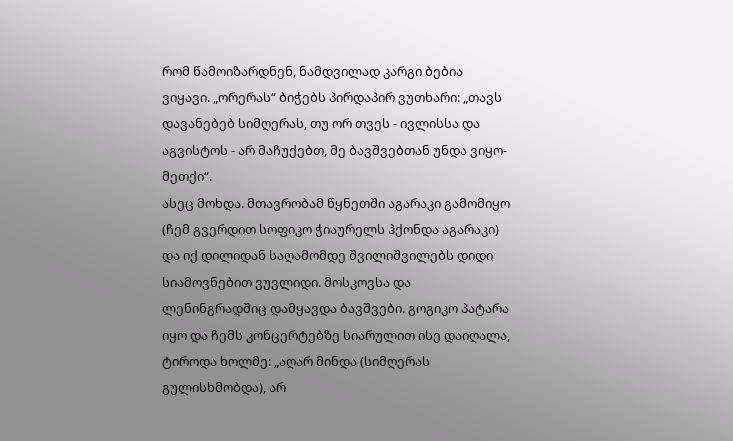რომ წამოიზარდნენ, ნამდვილად კარგი ბებია ვიყავი. „ორერას“ ბიჭებს პირდაპირ ვუთხარი: „თავს დავანებებ სიმღერას, თუ ორ თვეს - ივლისსა და აგვისტოს - არ მაჩუქებთ, მე ბავშვებთან უნდა ვიყო-მეთქი“.
ასეც მოხდა. მთავრობამ წყნეთში აგარაკი გამომიყო (ჩემ გვერდით სოფიკო ჭიაურელს ჰქონდა აგარაკი) და იქ დილიდან საღამომდე შვილიშვილებს დიდი სიამოვნებით ვუვლიდი. მოსკოვსა და ლენინგრადშიც დამყავდა ბავშვები. გოგიკო პატარა იყო და ჩემს კონცერტებზე სიარულით ისე დაიღალა, ტიროდა ხოლმე: „აღარ მინდა (სიმღერას გულისხმობდა), არ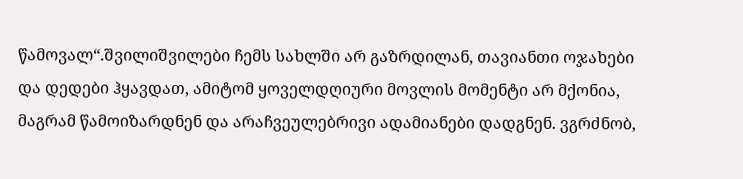წამოვალ“.შვილიშვილები ჩემს სახლში არ გაზრდილან, თავიანთი ოჯახები და დედები ჰყავდათ, ამიტომ ყოველდღიური მოვლის მომენტი არ მქონია, მაგრამ წამოიზარდნენ და არაჩვეულებრივი ადამიანები დადგნენ. ვგრძნობ,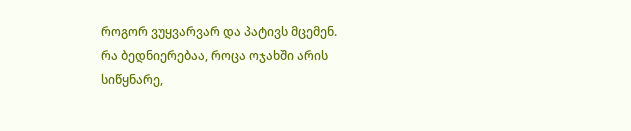როგორ ვუყვარვარ და პატივს მცემენ.
რა ბედნიერებაა, როცა ოჯახში არის სიწყნარე,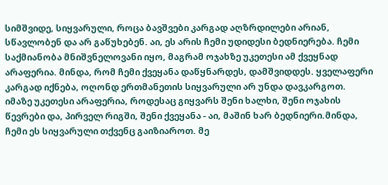სიმშვიდე, სიყვარული, როცა ბავშვები კარგად აღზრდილები არიან, სწავლობენ და არ გაწუხებენ. აი, ეს არის ჩემი უდიდესი ბედნიერება. ჩემი საქმიანობა მნიშვნელოვანი იყო, მაგრამ ოჯახზე უკეთესი ამ ქვეყნად არაფერია. მინდა, რომ ჩემი ქვეყანა დაწყნარდეს, დამშვიდდეს. ყველაფერი კარგად იქნება, ოღონდ ერთმანეთის სიყვარული არ უნდა დავკარგოთ. იმაზე უკეთესი არაფერია, როდესაც გიყვარს შენი ხალხი, შენი ოჯახის წევრები და, პირველ რიგში, შენი ქვეყანა - აი, მაშინ ხარ ბედნიერი.მინდა, ჩემი ეს სიყვარული თქვენც გაიზიაროთ. მე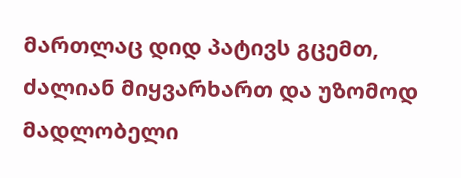მართლაც დიდ პატივს გცემთ, ძალიან მიყვარხართ და უზომოდ მადლობელი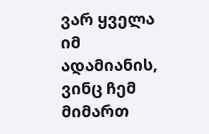ვარ ყველა იმ ადამიანის, ვინც ჩემ მიმართ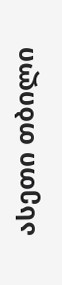ასეთი თბილი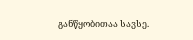განწყობითაა სავსე.